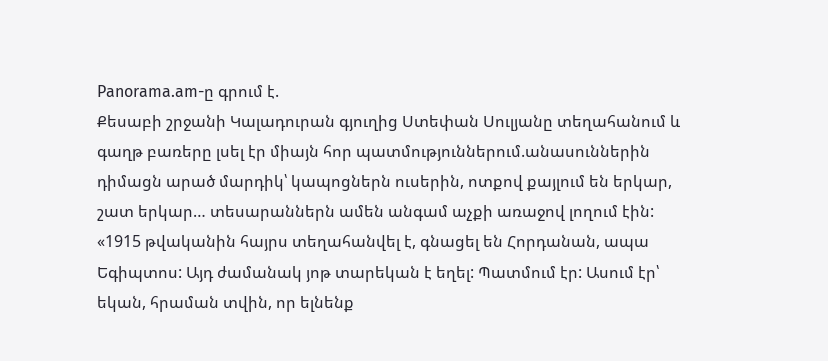Panorama.am-ը գրում է.
Քեսաբի շրջանի Կալադուրան գյուղից Ստեփան Սուլյանը տեղահանում և գաղթ բառերը լսել էր միայն հոր պատմություններում.անասուններին դիմացն արած մարդիկ՝ կապոցներն ուսերին, ոտքով քայլում են երկար, շատ երկար… տեսարաններն ամեն անգամ աչքի առաջով լողում էին:
«1915 թվականին հայրս տեղահանվել է, գնացել են Հորդանան, ապա Եգիպտոս: Այդ ժամանակ յոթ տարեկան է եղել: Պատմում էր: Ասում էր՝ եկան, հրաման տվին, որ ելնենք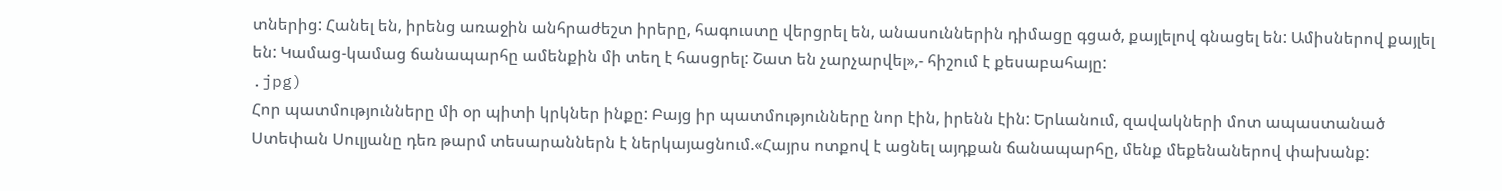տներից: Հանել են, իրենց առաջին անհրաժեշտ իրերը, հագուստը վերցրել են, անասուններին դիմացը գցած, քայլելով գնացել են: Ամիսներով քայլել են: Կամաց-կամաց ճանապարհը ամենքին մի տեղ է հասցրել: Շատ են չարչարվել»,- հիշում է քեսաբահայը:
.jpg)
Հոր պատմությունները մի օր պիտի կրկներ ինքը: Բայց իր պատմությունները նոր էին, իրենն էին: Երևանում, զավակների մոտ ապաստանած Ստեփան Սուլյանը դեռ թարմ տեսարաններն է ներկայացնում.«Հայրս ոտքով է ացնել այդքան ճանապարհը, մենք մեքենաներով փախանք: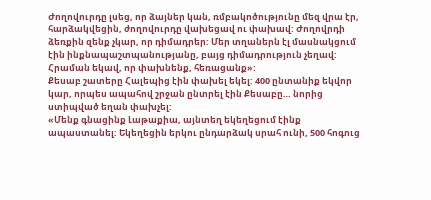Ժողովուրդը լսեց, որ ձայներ կան, ռմբակոծությունը մեզ վրա էր, հարձակվեցին, ժողովուրդը վախեցավ ու փախավ: Ժողովրդի ձեռքին զենք չկար, որ դիմադրեր: Մեր տղաներն էլ մասնակցում էին ինքնապաշտպանությանը, բայց դիմադրություն չեղավ: Հրաման եկավ, որ փախնենք, հեռացանք»:
Քեսաբ շատերը Հալեպից էին փախել եկել: 400 ընտանիք եկվոր կար, որպես ապահով շրջան ընտրել էին Քեսաբը… նորից ստիպված եղան փախչել:
«Մենք գնացինք Լաթաքիա, այնտեղ եկեղեցում էինք ապաստանել: Եկեղեցին երկու ընդարձակ սրահ ունի, 500 հոգուց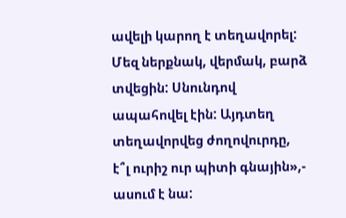ավելի կարող է տեղավորել: Մեզ ներքնակ, վերմակ, բարձ տվեցին: Սնունդով ապահովել էին: Այդտեղ տեղավորվեց ժողովուրդը, է՞լ ուրիշ ուր պիտի գնային»,- ասում է նա: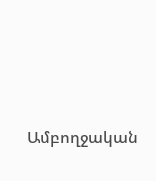Ամբողջական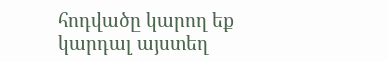հոդվածը կարող եք կարդալ այստեղ